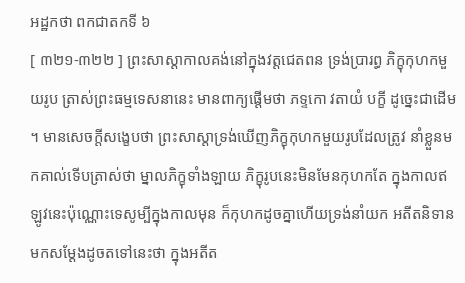អដ្ឋកថា ពកជាតកទី ៦
[ ៣២១-៣២២ ] ព្រះសាស្តាកាលគង់នៅក្នុងវត្តជេតពន ទ្រង់ប្រារព្ធ ភិក្ខុកុហកមួយរូប ត្រាស់ព្រះធម្មទេសនានេះ មានពាក្យផ្តើមថា ភទ្ទកោ វតាយំ បក្ខី ដូច្នេះជាដើម ។ មានសេចក្តីសង្ខេបថា ព្រះសាស្តាទ្រង់ឃើញភិក្ខុកុហកមួយរូបដែលត្រូវ នាំខ្លួនមកគាល់ទើបត្រាស់ថា ម្នាលភិក្ខុទាំងឡាយ ភិក្ខុរូបនេះមិនមែនកុហកតែ ក្នុងកាលឥឡូវនេះប៉ុណ្ណោះទេសូម្បីក្នុងកាលមុន ក៏កុហកដូចគ្នាហើយទ្រង់នាំយក អតីតនិទានមកសម្តែងដូចតទៅនេះថា ក្នុងអតីត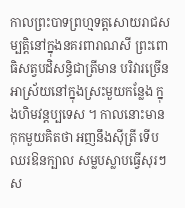កាលព្រះបាទព្រហ្មទត្តសោយរាជសម្បត្តិនៅក្នុងនគរពារាណសី ព្រះពោធិសត្វបដិសន្ធិជាត្រីមាន បរិវារច្រើនអាស្រ័យនៅក្នុងស្រះមួយកន្លែង ក្នុងហិមវន្តប្បទេស ។ កាលនោះមានកុកមួយគិតថា អញនឹងស៊ីត្រី ទើប ឈរឱនក្បាល សម្លបស្លាបធ្វើសុរៗស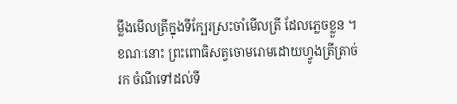ម្លឹងមើលត្រីក្នុងទីក្បែរស្រះចាំមើលត្រី ដែលភ្លេចខ្លួន ។ ខណៈនោះ ព្រះពោធិសត្វចោមរោមដោយហ្វូងត្រីត្រាច់រក ចំណីទៅដល់ទី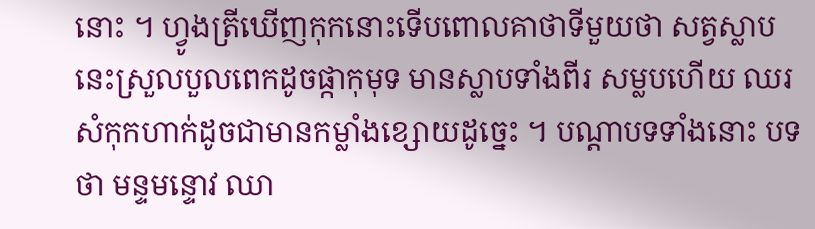នោះ ។ ហ្វូងត្រីឃើញកុកនោះទើបពោលគាថាទីមួយថា សត្វស្លាបនេះស្រួលបួលពេកដូចផ្កាកុមុទ មានស្លាបទាំងពីរ សម្លបហើយ ឈរសំកុកហាក់ដូចជាមានកម្លាំងខ្សោយដូច្នេះ ។ បណ្តាបទទាំងនោះ បទថា មន្ទមន្ទោវ ឈា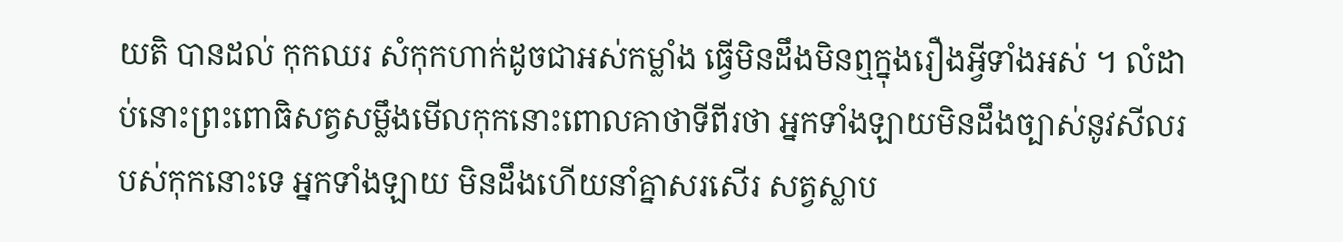យតិ បានដល់ កុកឈរ សំកុកហាក់ដូចជាអស់កម្លាំង ធ្វើមិនដឹងមិនឮក្នុងរឿងអ្វីទាំងអស់ ។ លំដាប់នោះព្រះពោធិសត្វសម្លឹងមើលកុកនោះពោលគាថាទីពីរថា អ្នកទាំងឡាយមិនដឹងច្បាស់នូវសីលរបស់កុកនោះទេ អ្នកទាំងឡាយ មិនដឹងហើយនាំគ្នាសរសើរ សត្វស្លាប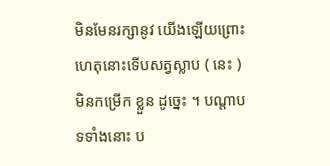មិនមែនរក្សានូវ យើងឡើយព្រោះហេតុនោះទើបសត្វស្លាប ( នេះ ) មិនកម្រើក ខ្លួន ដូច្នេះ ។ បណ្តាបទទាំងនោះ ប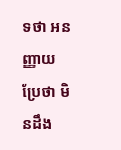ទថា អនញ្ញាយ ប្រែថា មិនដឹង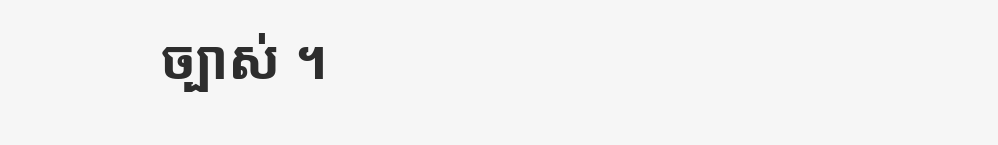ច្បាស់ ។